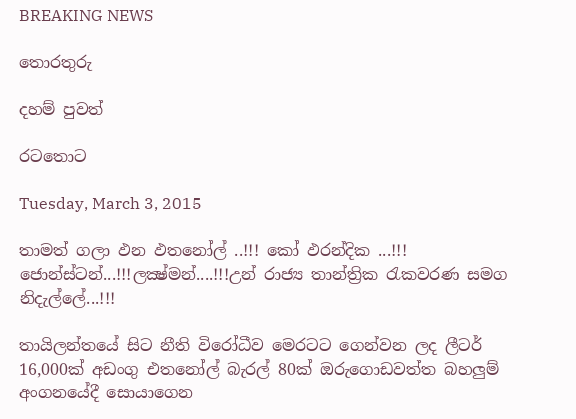BREAKING NEWS

තොරතුරු

දහම් පුවත්

රටතොට

Tuesday, March 3, 2015

තාමත් ගලා ඵන ඵතනෝල් ..!!! කෝ ඵරන්දික ...!!! ජොන්ස්ටන්...!!!ලක්‍ෂ්මන්....!!!උන් රාජ්‍ය තාන්ත්‍රික රැකවරණ සමග නිදැල්ලේ...!!!

තායිලන්තයේ සිට නීති විරෝධීව මෙරටට ගෙන්වන ලද ලීටර් 16,000ක් අඩංගු එතනෝල් බැරල් 80ක් ඔරුගොඩවත්ත බහලුම් අංගනයේදී සොයාගෙන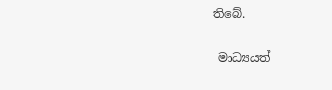තිබේ.

 මාධ්‍යයත්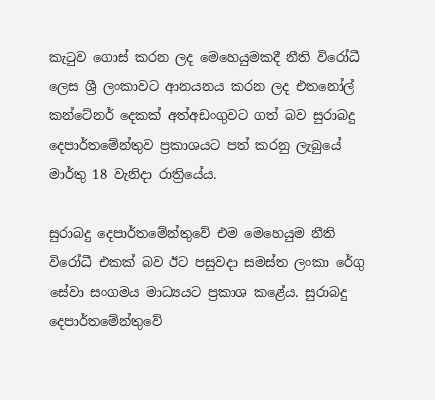කැටුව ගොස් කරන ලද මෙහෙයුමකදී නීති විරෝධී ලෙස ශ්‍රී ලංකාවට ආනයනය කරන ලද එතනෝල් කන්ටේනර් දෙකක් අත්අඩංගුවට ගත් බව සුරාබදු දෙපාර්තමේන්තුව ප්‍රකාශයට පත් කරනු ලැබුයේ මාර්තු 18 වැනිදා රාත්‍රියේය.

සුරාබදු දෙපාර්තමේන්තුවේ එම මෙහෙයුම නීති විරෝධී එකක් බව ඊට පසුවදා සමස්ත ලංකා රේගු සේවා සංගමය මාධ්‍යයට ප්‍රකාශ කළේය. සුරාබදු දෙපාර්තමේන්තුවේ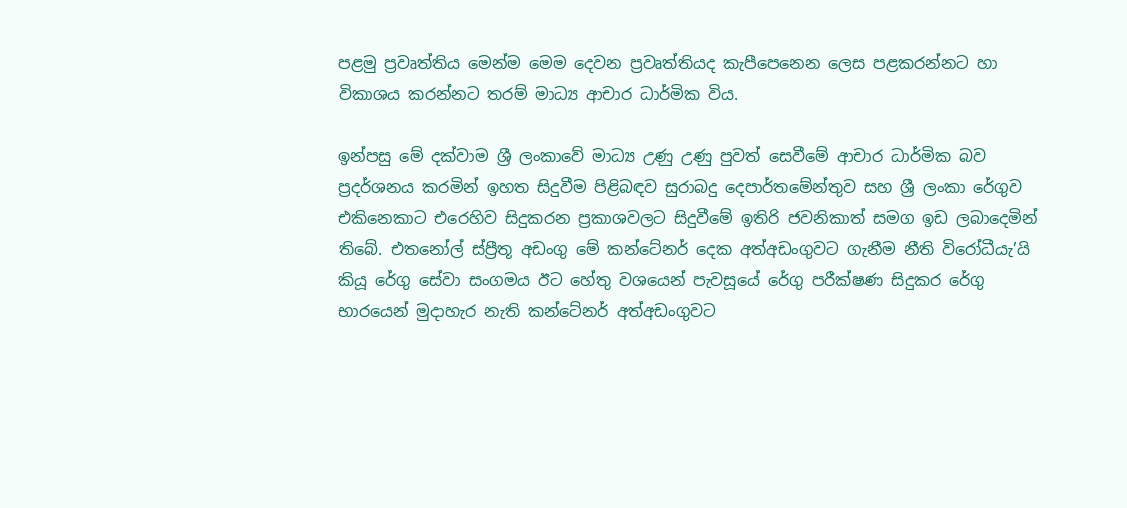පළමු ප්‍රවෘත්තිය මෙන්ම මෙම දෙවන ප්‍රවෘත්තියද කැපීපෙනෙන ලෙස පළකරන්නට හා විකාශය කරන්නට තරම් මාධ්‍ය ආචාර ධාර්මික විය.

ඉන්පසු මේ දක්වාම ශ්‍රී ලංකාවේ මාධ්‍ය උණු උණු පුවත් සෙවීමේ ආචාර ධාර්මික බව ප්‍රදර්ශනය කරමින් ඉහත සිදුවීම පිළිබඳව සුරාබදු දෙපාර්තමේන්තුව සහ ශ්‍රී ලංකා රේගුව එකිනෙකාට එරෙහිව සිදුකරන ප්‍රකාශවලට සිදුවීමේ ඉතිරි ජවනිකාත් සමග ඉඩ ලබාදෙමින් තිබේ. එතනෝල් ස්ප්‍රීතූ අඩංගු මේ කන්ටේනර් දෙක අත්අඩංගුවට ගැනීම නීති විරෝධීයැ’යි කියූ රේගු සේවා සංගමය ඊට හේතු වශයෙන් පැවසූයේ රේගු පරීක්ෂණ සිදුකර රේගු භාරයෙන් මුදාහැර නැති කන්ටේනර් අත්අඩංගුවට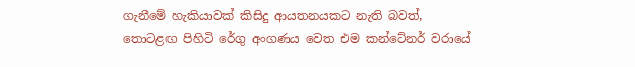ගැනීමේ හැකියාවක් කිසිදු ආයතනයකට නැති බවත්, තොටළඟ පිහිටි රේගු අංගණය වෙත එම කන්ටේනර් වරායේ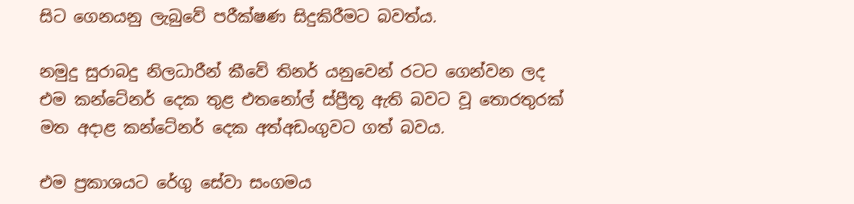සිට ගෙනයනු ලැබුවේ පරීක්ෂණ සිදුකිරීමට බවත්ය.

නමුදු සුරාබදු නිලධාරීන් කීවේ තිනර් යනුවෙන් රටට ගෙන්වන ලද එම කන්ටේනර් දෙක තුළ එතනෝල් ස්ප්‍රීතූ ඇති බවට වූ තොරතුරක් මත අදාළ කන්ටේනර් දෙක අත්අඩංගුවට ගත් බවය.

එම ප්‍රකාශයට රේගු සේවා සංගමය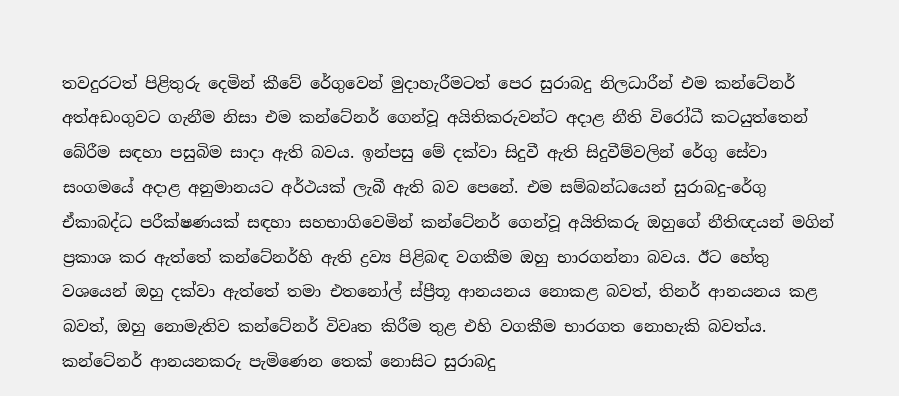තවදුරටත් පිළිතුරු දෙමින් කීවේ රේගුවෙන් මුදාහැරීමටත් පෙර සුරාබදු නිලධාරීන් එම කන්ටේනර් අත්අඩංගුවට ගැනීම නිසා එම කන්ටේනර් ගෙන්වූ අයිතිකරුවන්ට අදාළ නීති විරෝධී කටයුත්තෙන් බේරීම සඳහා පසුබිම සාදා ඇති බවය. ඉන්පසු මේ දක්වා සිදුවී ඇති සිදුවීම්වලින් රේගු සේවා සංගමයේ අදාළ අනුමානයට අර්ථයක් ලැබී ඇති බව පෙනේ. එම සම්බන්ධයෙන් සුරාබදු-රේගු ඒකාබද්ධ පරීක්ෂණයක් සඳහා සහභාගිවෙමින් කන්ටේනර් ගෙන්වූ අයිතිකරු ඔහුගේ නීතිඥයන් මගින් ප්‍රකාශ කර ඇත්තේ කන්ටේනර්හි ඇති ද්‍රව්‍ය පිළිබඳ වගකීම ඔහු භාරගන්නා බවය. ඊට හේතු වශයෙන් ඔහු දක්වා ඇත්තේ තමා එතනෝල් ස්ප්‍රීතූ ආනයනය නොකළ බවත්, තිනර් ආනයනය කළ බවත්, ඔහු නොමැතිව කන්ටේනර් විවෘත කිරීම තුළ එහි වගකීම භාරගත නොහැකි බවත්ය. කන්ටේනර් ආනයනකරු පැමිණෙන තෙක් නොසිට සුරාබදු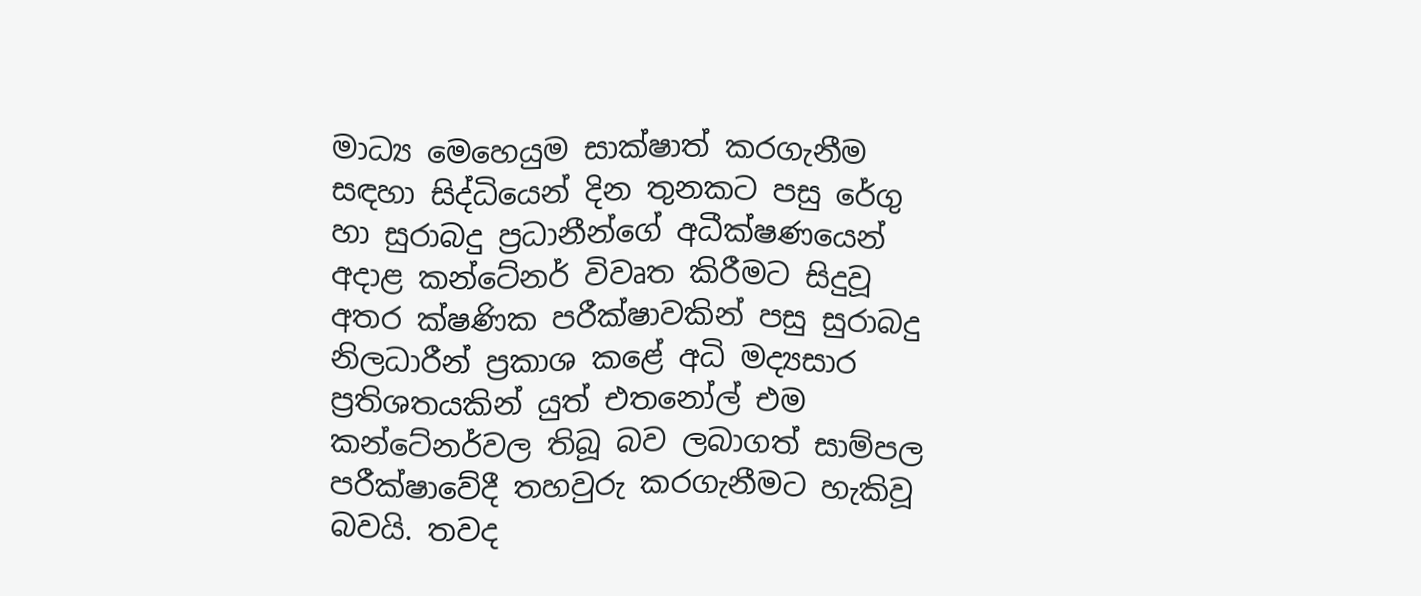මාධ්‍ය මෙහෙයුම සාක්ෂාත් කරගැනීම සඳහා සිද්ධියෙන් දින තුනකට පසු රේගු හා සුරාබදු ප්‍රධානීන්ගේ අධීක්ෂණයෙන් අදාළ කන්ටේනර් විවෘත කිරීමට සිදුවූ අතර ක්ෂණික පරීක්ෂාවකින් පසු සුරාබදු නිලධාරීන් ප්‍රකාශ කළේ අධි මද්‍යසාර ප්‍රතිශතයකින් යුත් එතනෝල් එම කන්ටේනර්වල තිබූ බව ලබාගත් සාම්පල පරීක්ෂාවේදී තහවුරු කරගැනීමට හැකිවූ බවයි. තවද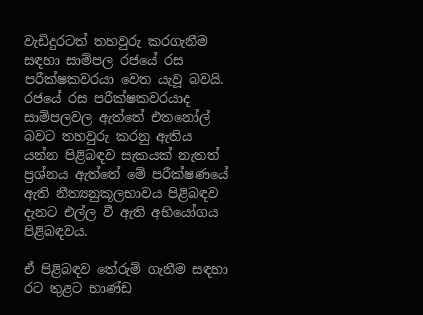වැඩිදුරටත් තහවුරු කරගැනීම සඳහා සාම්පල රජයේ රස පරීක්ෂකවරයා වෙත යැවූ බවයි. රජයේ රස පරීක්ෂකවරයාද සාම්පලවල ඇත්තේ එතනෝල් බවට තහවුරු කරනු ඇතිය යන්න පිළිබඳව සැකයක් නැතත් ප්‍රශ්නය ඇත්තේ මේ පරීක්ෂණයේ ඇති නීත්‍යනුකූලභාවය පිළිබඳව දැනට එල්ල වී ඇති අභියෝගය පිළිබඳවය.

ඒ පිළිබඳව තේරුම් ගැනීම සඳහා රට තුළට භාණ්ඩ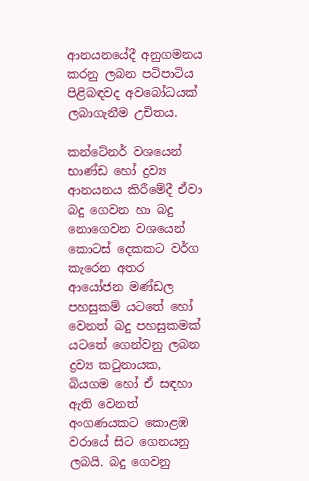ආනයනයේදී අනුගමනය කරනු ලබන පටිපාටිය පිළිබඳවද අවබෝධයක් ලබාගැනීම උචිතය.

කන්ටේනර් වශයෙන් භාණ්ඩ හෝ ද්‍රව්‍ය ආනයනය කිරීමේදී ඒවා බදු ගෙවන හා බදු නොගෙවන වශයෙන් කොටස් දෙකකට වර්ග කැරෙන අතර ආයෝජන මණ්ඩල පහසුකම් යටතේ හෝ වෙනත් බදු පහසුකමක් යටතේ ගෙන්වනු ලබන ද්‍රව්‍ය කටුනායක, බියගම හෝ ඒ සඳහා ඇති වෙනත් අංගණයකට කොළඹ වරායේ සිට ගෙනයනු ලබයි. බදු ගෙවනු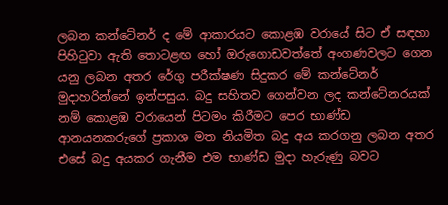ලබන කන්ටේනර් ද මේ ආකාරයට කොළඹ වරායේ සිට ඒ සඳහා පිහිටුවා ඇති තොටළඟ හෝ ඔරුගොඩවත්තේ අංගණවලට ගෙන යනු ලබන අතර රේගු පරීක්ෂණ සිදුකර මේ කන්ටේනර් මුදාහරින්නේ ඉන්පසුය. බදු සහිතව ගෙන්වන ලද කන්ටේනරයක් නම් කොළඹ වරායෙන් පිටමං කිරීමට පෙර භාණ්ඩ ආනයනකරුගේ ප්‍රකාශ මත නියමිත බදු අය කරගනු ලබන අතර එසේ බදු අයකර ගැනීම එම භාණ්ඩ මුදා හැරුණු බවට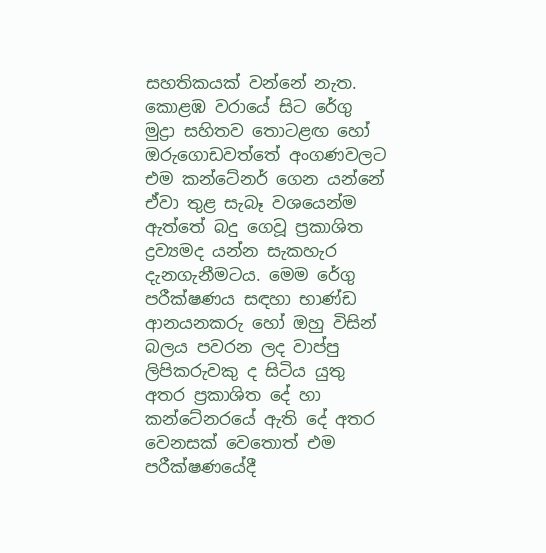සහතිකයක් වන්නේ නැත. කොළඹ වරායේ සිට රේගු මුද්‍රා සහිතව තොටළඟ හෝ ඔරුගොඩවත්තේ අංගණවලට එම කන්ටේනර් ගෙන යන්නේ ඒවා තුළ සැබෑ වශයෙන්ම ඇත්තේ බදු ගෙවූ ප්‍රකාශිත ද්‍රව්‍යමද යන්න සැකහැර දැනගැනීමටය. මෙම රේගු පරීක්ෂණය සඳහා භාණ්ඩ ආනයනකරු හෝ ඔහු විසින් බලය පවරන ලද වාප්පු ලිපිකරුවකු ද සිටිය යුතු අතර ප්‍රකාශිත දේ හා කන්ටේනරයේ ඇති දේ අතර වෙනසක් වෙතොත් එම පරීක්ෂණයේදී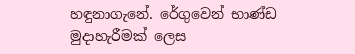හඳුනාගැනේ. රේගුවෙන් භාණ්ඩ මුදාහැරීමක් ලෙස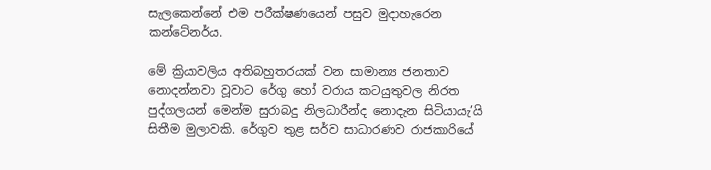සැලකෙන්නේ එම පරීක්ෂණයෙන් පසුව මුදාහැරෙන කන්ටේනර්ය.

මේ ක්‍රියාවලිය අතිබහුතරයක් වන සාමාන්‍ය ජනතාව නොදන්නවා වූවාට රේගු හෝ වරාය කටයුතුවල නිරත පුද්ගලයන් මෙන්ම සුරාබදු නිලධාරීන්ද නොදැන සිටියායැ’යි සිතීම මුලාවකි. රේගුව තුළ සර්ව සාධාරණව රාජකාරියේ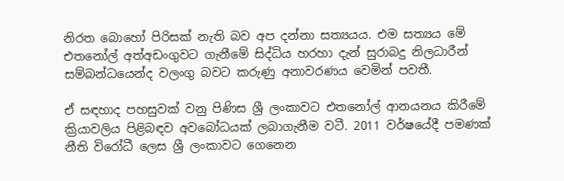නිරත බොහෝ පිරිසක් නැති බව අප දන්නා සත්‍යයය. එම සත්‍යය මේ එතනෝල් අත්අඩංගුවට ගැනීමේ සිද්ධිය හරහා දැන් සුරාබදු නිලධාරීන් සම්බන්ධයෙන්ද වලංගු බවට කරුණු අනාවරණය වෙමින් පවතී.

ඒ සඳහාද පහසුවක් වනු පිණිස ශ්‍රී ලංකාවට එතනෝල් ආනයනය කිරීමේ ක්‍රියාවලිය පිළිබඳව අවබෝධයක් ලබාගැනීම වටී. 2011 වර්ෂයේදී පමණක් නීති විරෝධී ලෙස ශ්‍රී ලංකාවට ගෙනෙන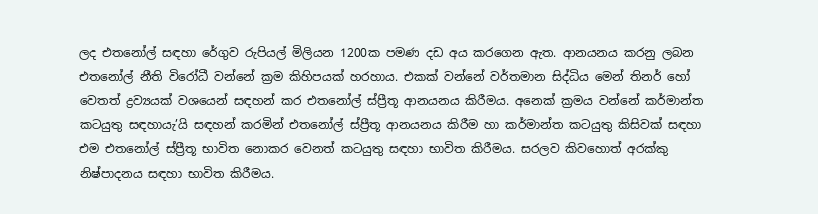ලද එතනෝල් සඳහා රේගුව රුපියල් මිලියන 1200ක පමණ දඩ අය කරගෙන ඇත. ආනයනය කරනු ලබන එතනෝල් නීති විරෝධී වන්නේ ක්‍රම කිහිපයක් හරහාය. එකක් වන්නේ වර්තමාන සිද්ධිය මෙන් තිනර් හෝ වෙතත් ද්‍රව්‍යයක් වශයෙන් සඳහන් කර එතනෝල් ස්ප්‍රීතූ ආනයනය කිරීමය. අනෙක් ක්‍රමය වන්නේ කර්මාන්ත කටයුතු සඳහායැ’යි සඳහන් කරමින් එතනෝල් ස්ප්‍රීතූ ආනයනය කිරීම හා කර්මාන්ත කටයුතු කිසිවක් සඳහා එම එතනෝල් ස්ප්‍රීතූ භාවිත නොකර වෙනත් කටයුතු සඳහා භාවිත කිරීමය. සරලව කිවහොත් අරක්කු නිෂ්පාදනය සඳහා භාවිත කිරීමය.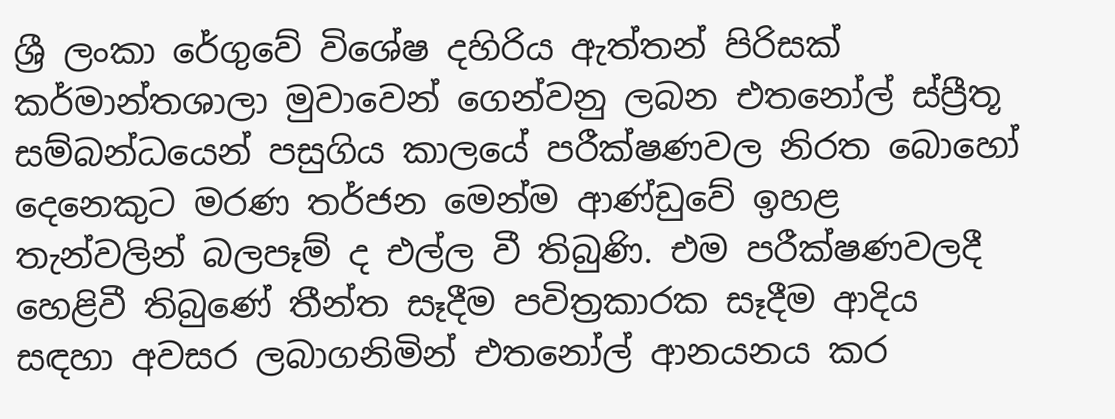ශ්‍රී ලංකා රේගුවේ විශේෂ දහිරිය ඇත්තන් පිරිසක් කර්මාන්තශාලා මුවාවෙන් ගෙන්වනු ලබන එතනෝල් ස්ප්‍රීතූ සම්බන්ධයෙන් පසුගිය කාලයේ පරීක්ෂණවල නිරත බොහෝ දෙනෙකුට මරණ තර්ජන මෙන්ම ආණ්ඩුවේ ඉහළ තැන්වලින් බලපෑම් ද එල්ල වී තිබුණි. එම පරීක්ෂණවලදී හෙළිවී තිබුණේ තීන්ත සෑදීම පවිත්‍රකාරක සෑදීම ආදිය සඳහා අවසර ලබාගනිමින් එතනෝල් ආනයනය කර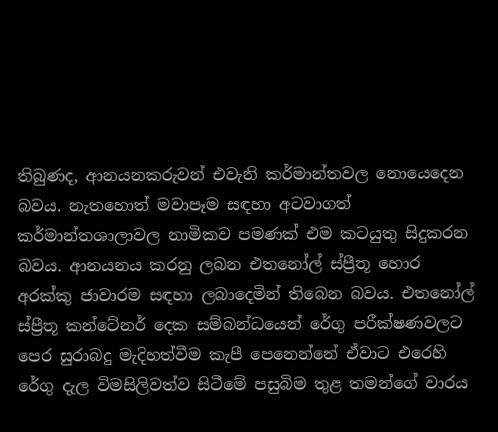තිබුණද, ආනයනකරුවන් එවැනි කර්මාන්තවල නොයෙදෙන බවය. නැතහොත් මවාපෑම සඳහා අටවාගත් කර්මාන්තශාලාවල නාමිකව පමණක් එම කටයුතු සිදුකරන බවය. ආනයනය කරනු ලබන එතනෝල් ස්ප්‍රීතූ හොර අරක්කු ජාවාරම සඳහා ලබාදෙමින් තිබෙන බවය. එතනෝල් ස්ප්‍රීතූ කන්ටේනර් දෙක සම්බන්ධයෙන් රේගු පරීක්ෂණවලට පෙර සුරාබදු මැදිහත්වීම කැපී පෙනෙන්නේ ඒවාට එරෙහි රේගු දැල විමසිලිවත්ව සිටීමේ පසුබිම තුළ තමන්ගේ වාරය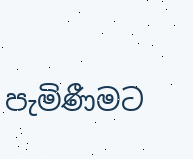පැමිණීමට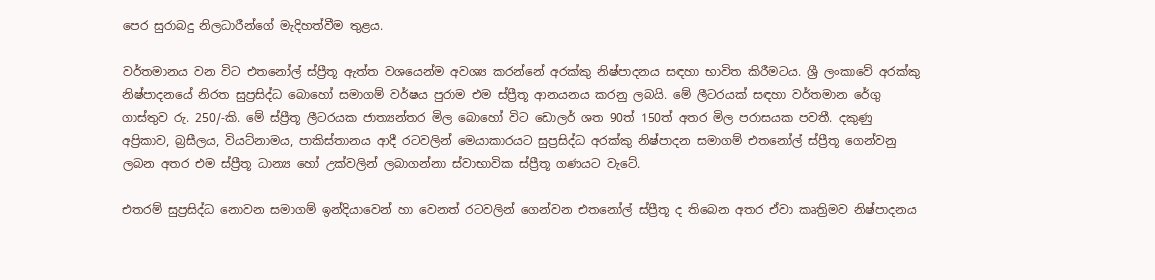පෙර සුරාබදු නිලධාරීන්ගේ මැදිහත්වීම තුළය.

වර්තමානය වන විට එතනෝල් ස්ප්‍රීතූ ඇත්ත වශයෙන්ම අවශ්‍ය කරන්නේ අරක්කු නිෂ්පාදනය සඳහා භාවිත කිරීමටය. ශ්‍රී ලංකාවේ අරක්කු නිෂ්පාදනයේ නිරත සුප්‍රසිද්ධ බොහෝ සමාගම් වර්ෂය පුරාම එම ස්ප්‍රීතූ ආනයනය කරනු ලබයි. මේ ලීටරයක් සඳහා වර්තමාන රේගු ගාස්තුව රු. 250/-කි. මේ ස්ප්‍රීතූ ලීටරයක ජාත්‍යන්තර මිල බොහෝ විට ඩොලර් ශත 90ත් 150ත් අතර මිල පරාසයක පවතී. දකුණු අප්‍රිකාව, බ්‍රසීලය, වියට්නාමය, පාකිස්තානය ආදී රටවලින් මෙයාකාරයට සුප්‍රසිද්ධ අරක්කු නිෂ්පාදන සමාගම් එතනෝල් ස්ප්‍රීතූ ගෙන්වනු ලබන අතර එම ස්ප්‍රීතූ ධාන්‍ය හෝ උක්වලින් ලබාගන්නා ස්වාභාවික ස්ප්‍රීතූ ගණයට වැටේ.

එතරම් සුප්‍රසිද්ධ නොවන සමාගම් ඉන්දියාවෙන් හා වෙනත් රටවලින් ගෙන්වන එතනෝල් ස්ප්‍රීතූ ද තිබෙන අතර ඒවා කෘත්‍රිමව නිෂ්පාදනය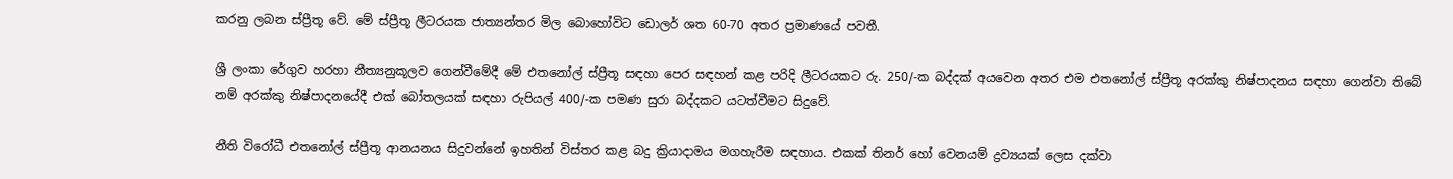කරනු ලබන ස්ප්‍රීතූ වේ. මේ ස්ප්‍රීතූ ලීටරයක ජාත්‍යන්තර මිල බොහෝවිට ඩොලර් ශත 60-70 අතර ප්‍රමාණයේ පවතී.

ශ්‍රී ලංකා රේගුව හරහා නීත්‍යනුකූලව ගෙන්වීමේදී මේ එතනෝල් ස්ප්‍රීතූ සඳහා පෙර සඳහන් කළ පරිදි ලීටරයකට රු. 250/-ක බද්දක් අයවෙන අතර එම එතනෝල් ස්ප්‍රීතූ අරක්කු නිෂ්පාදනය සඳහා ගෙන්වා තිබේ නම් අරක්කු නිෂ්පාදනයේදී එක් බෝතලයක් සඳහා රුපියල් 400/-ක පමණ සුරා බද්දකට යටත්වීමට සිදුවේ.

නීති විරෝධී එතනෝල් ස්ප්‍රීතූ ආනයනය සිදුවන්නේ ඉහතින් විස්තර කළ බදු ක්‍රියාදාමය මගහැරීම සඳහාය. එකක් තිනර් හෝ වෙනයම් ද්‍රව්‍යයක් ලෙස දක්වා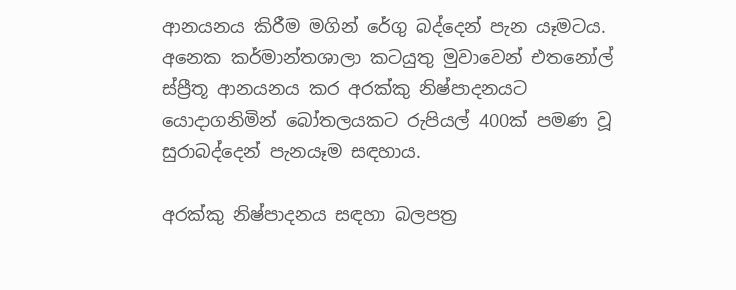ආනයනය කිරීම මගින් රේගු බද්දෙන් පැන යෑමටය. අනෙක කර්මාන්තශාලා කටයුතු මුවාවෙන් එතනෝල් ස්ප්‍රීතූ ආනයනය කර අරක්කු නිෂ්පාදනයට යොදාගනිමින් බෝතලයකට රුපියල් 400ක් පමණ වූ සුරාබද්දෙන් පැනයෑම සඳහාය.

අරක්කු නිෂ්පාදනය සඳහා බලපත්‍ර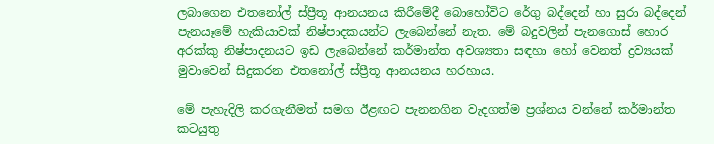ලබාගෙන එතනෝල් ස්ප්‍රීතූ ආනයනය කිරීමේදී බොහෝවිට රේගු බද්දෙන් හා සුරා බද්දෙන් පැනයෑමේ හැකියාවක් නිෂ්පාදකයන්ට ලැබෙන්නේ නැත. මේ බදුවලින් පැනගොස් හොර අරක්කු නිෂ්පාදනයට ඉඩ ලැබෙන්නේ කර්මාන්ත අවශ්‍යතා සඳහා හෝ වෙනත් ද්‍රව්‍යයක් මුවාවෙන් සිදුකරන එතනෝල් ස්ප්‍රීතූ ආනයනය හරහාය.

මේ පැහැදිලි කරගැනීමත් සමග ඊළඟට පැනනගින වැදගත්ම ප්‍රශ්නය වන්නේ කර්මාන්ත කටයුතු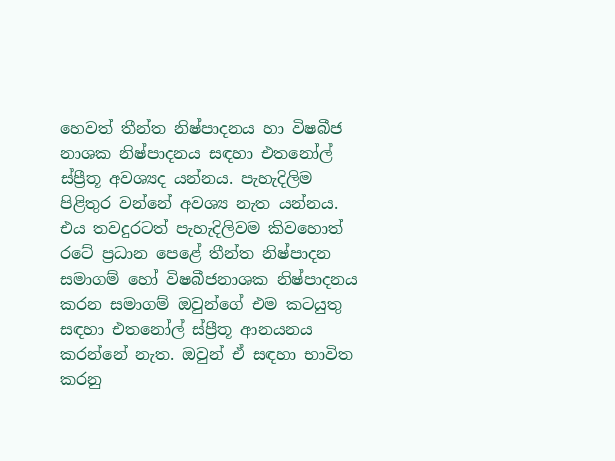හෙවත් තීන්ත නිෂ්පාදනය හා විෂබීජ නාශක නිෂ්පාදනය සඳහා එතනෝල් ස්ප්‍රීතූ අවශ්‍යද යන්නය. පැහැදිලිම පිළිතුර වන්නේ අවශ්‍ය නැත යන්නය. එය තවදුරටත් පැහැදිලිවම කිවහොත් රටේ ප්‍රධාන පෙළේ තීන්ත නිෂ්පාදන සමාගම් හෝ විෂබීජනාශක නිෂ්පාදනය කරන සමාගම් ඔවුන්ගේ එම කටයුතු සඳහා එතනෝල් ස්ප්‍රීතූ ආනයනය කරන්නේ නැත. ඔවුන් ඒ සඳහා භාවිත කරනු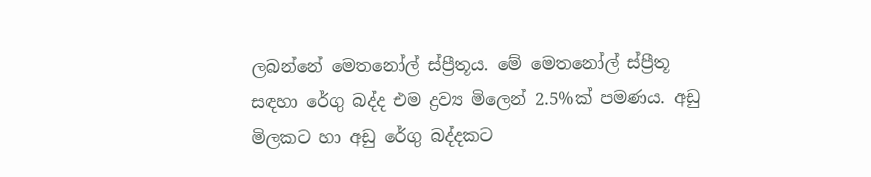ලබන්නේ මෙතනෝල් ස්ප්‍රීතූය. මේ මෙතනෝල් ස්ප්‍රීතූ සඳහා රේගු බද්ද එම ද්‍රව්‍ය මිලෙන් 2.5%ක් පමණය. අඩු මිලකට හා අඩු රේගු බද්දකට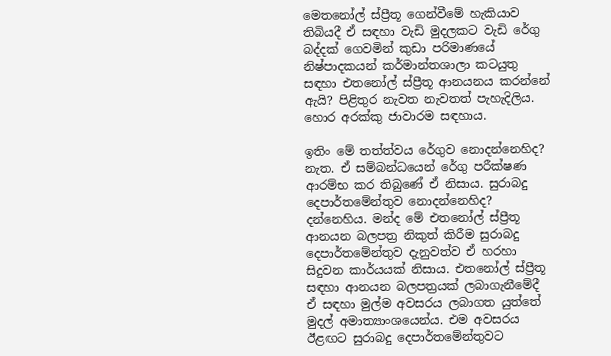මෙතනෝල් ස්ප්‍රීතූ ගෙන්වීමේ හැකියාව තිබියදී ඒ සඳහා වැඩි මුදලකට වැඩි රේගු බද්දක් ගෙවමින් කුඩා පරිමාණයේ නිෂ්පාදකයන් කර්මාන්තශාලා කටයුතු සඳහා එතනෝල් ස්ප්‍රීතූ ආනයනය කරන්නේ ඇයි? පිළිතුර නැවත නැවතත් පැහැදිලිය. හොර අරක්කු ජාවාරම සඳහාය.

ඉතිං මේ තත්ත්වය රේගුව නොදන්නෙහිද? නැත. ඒ සම්බන්ධයෙන් රේගු පරීක්ෂණ ආරම්භ කර තිබුණේ ඒ නිසාය. සුරාබදු දෙපාර්තමේන්තුව නොදන්නෙහිද? දන්නෙහිය. මන්ද මේ එතනෝල් ස්ප්‍රීතූ ආනයන බලපත්‍ර නිකුත් කිරීම සුරාබදු දෙපාර්තමේන්තුව දැනුවත්ව ඒ හරහා සිදුවන කාර්යයක් නිසාය. එතනෝල් ස්ප්‍රීතූ සඳහා ආනයන බලපත්‍රයක් ලබාගැනීමේදී ඒ සඳහා මුල්ම අවසරය ලබාගත යුත්තේ මුදල් අමාත්‍යාංශයෙන්ය. එම අවසරය ඊළඟට සුරාබදු දෙපාර්තමේන්තුවට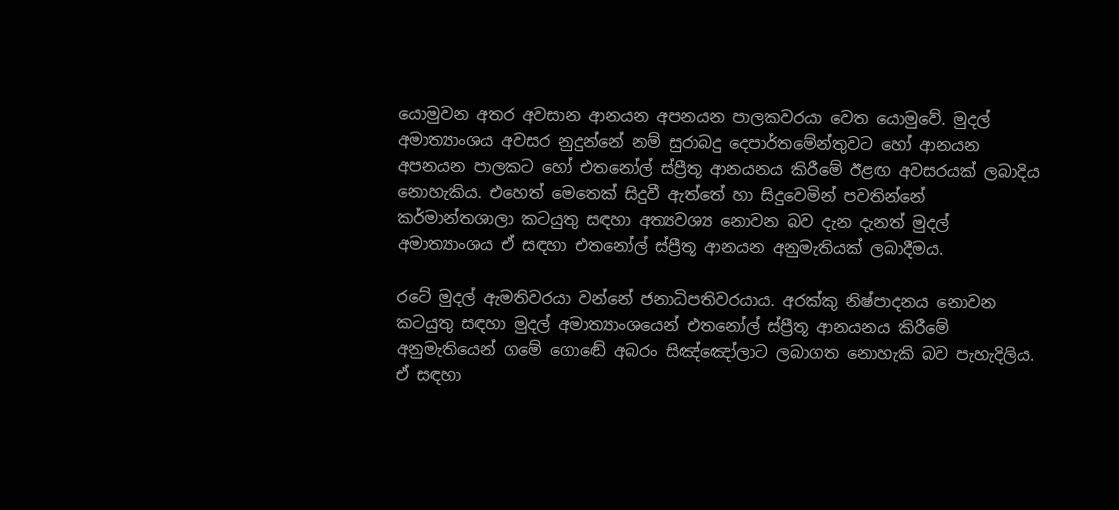යොමුවන අතර අවසාන ආනයන අපනයන පාලකවරයා වෙත යොමුවේ. මුදල් අමාත්‍යාංශය අවසර නුදුන්නේ නම් සුරාබදු දෙපාර්තමේන්තුවට හෝ ආනයන අපනයන පාලකට හෝ එතනෝල් ස්ප්‍රීතූ ආනයනය කිරීමේ ඊළඟ අවසරයක් ලබාදිය නොහැකිය. එහෙත් මෙතෙක් සිදුවී ඇත්තේ හා සිදුවෙමින් පවතින්නේ කර්මාන්තශාලා කටයුතු සඳහා අත්‍යවශ්‍ය නොවන බව දැන දැනත් මුදල් අමාත්‍යාංශය ඒ සඳහා එතනෝල් ස්ප්‍රීතූ ආනයන අනුමැතියක් ලබාදීමය.

රටේ මුදල් ඇමතිවරයා වන්නේ ජනාධිපතිවරයාය. අරක්කු නිෂ්පාදනය නොවන කටයුතු සඳහා මුදල් අමාත්‍යාංශයෙන් එතනෝල් ස්ප්‍රීතූ ආනයනය කිරීමේ අනුමැතියෙන් ගමේ ගොඬේ අබරං සිඤ්ඤෝලාට ලබාගත නොහැකි බව පැහැදිලිය. ඒ සඳහා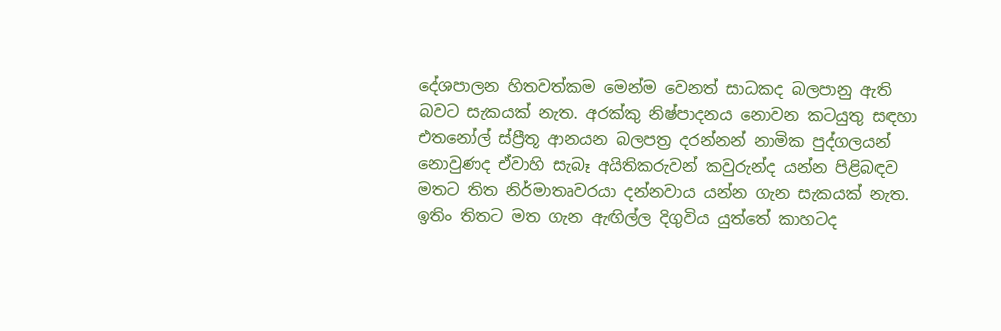දේශපාලන හිතවත්කම මෙන්ම වෙනත් සාධකද බලපානු ඇති බවට සැකයක් නැත. අරක්කු නිෂ්පාදනය නොවන කටයුතු සඳහා එතනෝල් ස්ප්‍රීතූ ආනයන බලපත්‍ර දරන්නන් නාමික පුද්ගලයන් නොවුණද ඒවාහි සැබෑ අයිතිකරුවන් කවුරුන්ද යන්න පිළිබඳව මතට තිත නිර්මාතෘවරයා දන්නවාය යන්න ගැන සැකයක් නැත. ඉතිං තිතට මත ගැන ඇඟිල්ල දිගුවිය යුත්තේ කාහටද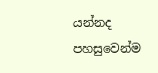යන්නද පහසුවෙන්ම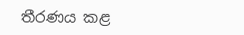තීරණය කළ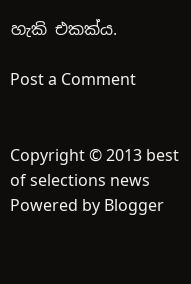හැකි එකක්ය.

Post a Comment


Copyright © 2013 best of selections news
Powered by Blogger